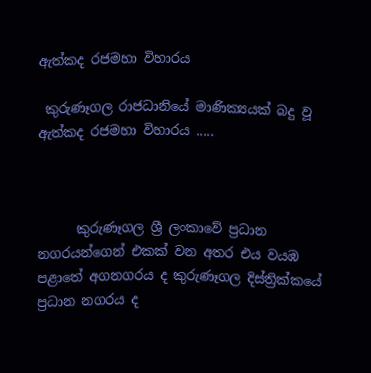ඇත්කද රජමහා විහාරය

 කුරුණෑගල රාජධානියේ මාණික්‍යයක් බදු වූ ඇත්කද රජමහා විහාරය .....



      කුරුණෑගල ශ්‍රී ලංකාවේ ප්‍රධාන නගරයන්ගෙන් එකක් වන අතර එය වයඹ පළාතේ අගනගරය ද කුරුණෑගල දිස්ත්‍රික්කයේ ප්‍රධාන නගරය ද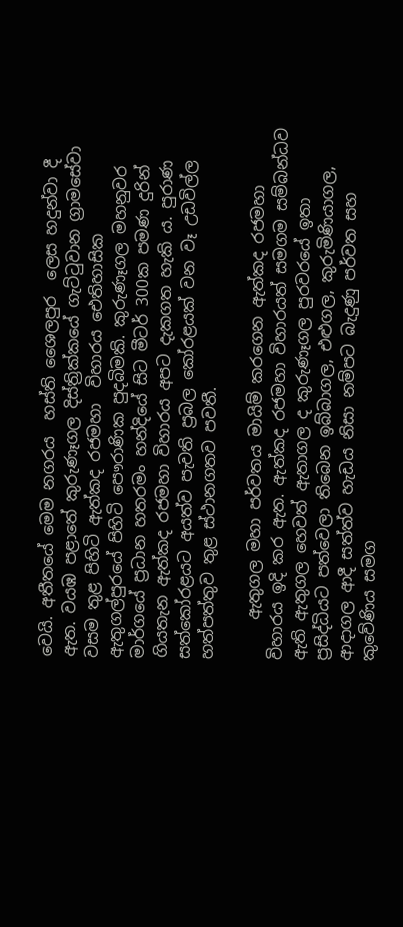වෙයි. අතීතයේ මෙම නගරය  හස්ති ශෛලපුර  ලෙස හදුන්වා දී ඇත. වයඹ පළාතේ කුරුණෑගල දිස්ත්‍රික්කයේ ගැට්ටුවාන ග්‍රාමසේවා වසම තුළ පිහිටි ඇත්කද රජමහා  විහාරය ඓතිහාසික ඇතුගල්පුරයේ පිහිටි පෞරාණික පුදබිමකි. කුරුණෑගල මහනුවර මාර්ගයේ ප්‍රධාන හතරමං හන්දියේ සිට මීටර් 300ක පමණ දුරින් ගියතැන ඇත්කද රජමහා විහාරය අපට දැකගත හැකි ය. පුරාණ සත්කෝරළයට අයත්ව පැවති ප්‍රබල කෝරළයක් වන වෑ උඩවිල්ල හත්පත්තුව තුළ ස්ථානගතව පවතී.

     ඇතුගල මහා පර්වතය මායිම් කරගෙන ඇත්කද රජමහා විහාරය ඉදි කර ඇත. ඇත්කද රජමහා විහාරයත් සමගම සම්බන්ධව ඇති ඇතුගල හෙවත් ඇතාගල ද කුරුණෑගල පුරවරයේ ඉතා ප්‍රසිද්ධියට පත්වෙලා තිබෙන ඉබ්බාගල, එළුගල, කුරුමිණියාගල, ආදාගල ආදී සත්ත්ව හැඩය නිසා නම්පට බැදුණු පර්වත සහ කුවේණිය සමග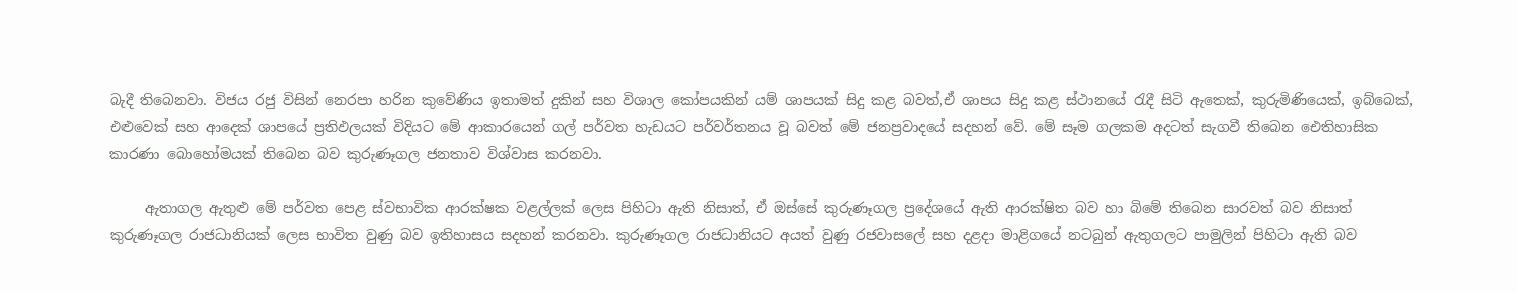බැදී තිබෙනවා. විජය රජු විසින් නෙරපා හරින කුවේණිය ඉතාමත් දුකින් සහ විශාල කෝපයකින් යම් ශාපයක් සිදු කළ බවත්,ඒ ශාපය සිදු කළ ස්ථානයේ රැදී සිටි ඇතෙක්, කුරුමිණියෙක්, ඉබ්බෙක්, එළුවෙක් සහ ආදෙක් ශාපයේ ප්‍රතිඵලයක් විදියට මේ ආකාරයෙන් ගල් පර්වත හැඩයට පර්වර්තනය වූ බවත් මේ ජනප්‍රවාදයේ සදහන් වේ. මේ සෑම ගලකම අදටත් සැගවී තිබෙන ඓතිහාසික කාරණා බොහෝමයක් තිබෙන බව කුරුණෑගල ජනතාව විශ්වාස කරනවා.

     ඇතාගල ඇතුළු මේ පර්වත පෙළ ස්වභාවික ආරක්ෂක වළල්ලක් ලෙස පිහිටා ඇති නිසාත්, ඒ ඔස්සේ කුරුණෑගල ප්‍රදේශයේ ඇති ආරක්ෂිත බව හා බිමේ තිබෙන සාරවත් බව නිසාත් කුරුණෑගල රාජධානියක් ලෙස භාවිත වුණු බව ඉතිහාසය සදහන් කරනවා. කුරුණෑගල රාජධානියට අයත් වුණු රජවාසලේ සහ දළදා මාළිගයේ නටබුන් ඇතුගලට පාමුලින් පිහිටා ඇති බව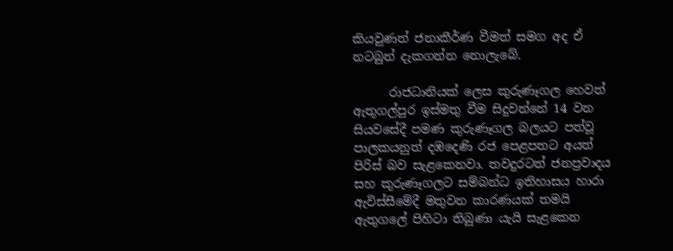කියවුණත් ජනාකීර්ණ වීමත් සමග අද ඒ නටබුන් දැකගන්න නොලැබේ.

      රාජධානියක් ලෙස කුරුණෑගල හෙවත් ඇතුගල්පුර ඉස්මතු වීම සිදුවන්නේ 14 වන සියවසේදී පමණ කුරුණෑගල බලයට පත්වූ පාලකයනුත් දඹදෙණි රජ පෙළපතට අයත් පිරිස් බව සැළකෙනවා. තවදුරටත් ජනප්‍රවාදය සහ කුරුණෑගලට සම්බන්ධ ඉතිහාසය හාරා ඇවිස්සීමේදී මතුවන කාරණයක් තමයි ඇතුගලේ පිහිටා තිබුණා යැයි සැළකෙන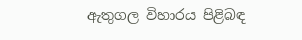ඇතුගල විහාරය පිළිබඳ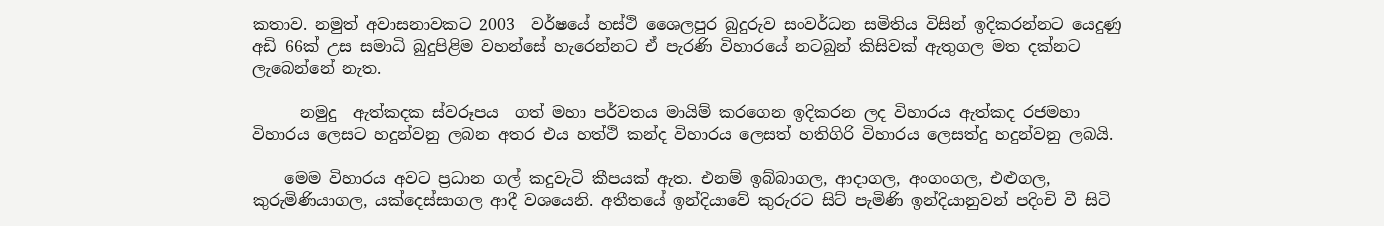කතාව. නමුත් අවාසනාවකට 2003  වර්ෂයේ හස්ථි ශෛලපුර බුදුරුව සංවර්ධන සමිතිය විසින් ඉදිකරන්නට යෙදුණු අඩි 66ක් උස සමාධි බුදුපිළිම වහන්සේ හැරෙන්නට ඒ පැරණි විහාරයේ නටබුන් කිසිවක් ඇතුගල මත දක්නට ලැබෙන්නේ නැත.

      නමුදු  ඇත්කදක ස්වරූපය  ගත් මහා පර්වතය මායිම් කරගෙන ඉදිකරන ලද විහාරය ඇත්කද රජමහා විහාරය ලෙසට හදුන්වනු ලබන අතර එය හත්ථි කන්ද විහාරය ලෙසත් හතිගිරි විහාරය ලෙසත්දු හදුන්වනු ලබයි.

    මෙම විහාරය අවට ප්‍රධාන ගල් කදුවැටි කීපයක් ඇත. එනම් ඉබ්බාගල, ආදාගල, අංගංගල, එළුගල, කුරුමිණියාගල, යක්දෙස්සාගල ආදී වශයෙනි. අතීතයේ ඉන්දියාවේ කුරුරට සිට් පැමිණි ඉන්දියානුවන් පදිංචි වී සිටි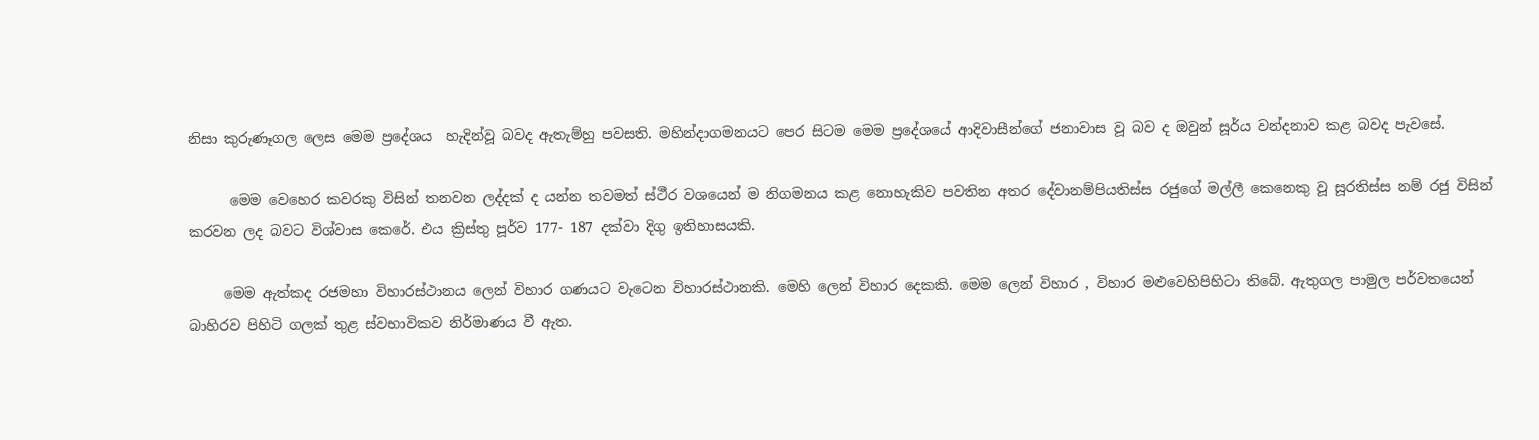නිසා කුරුණෑගල ලෙස මෙම ප්‍රදේශය  හැදින්වූ බවද ඇතැම්හු පවසති. මහින්දාගමනයට පෙර සිටම මෙම ප්‍රදේශයේ ආදිවාසීන්ගේ ජනාවාස වූ බව ද ඔවුන් සූර්ය වන්දනාව කළ බවද පැවසේ.

      මෙම වෙහෙර කවරකු විසින් තනවන ලද්දක් ද යන්න තවමත් ස්ථීර වශයෙන් ම නිගමනය කළ නොහැකිව පවතින අතර දේවානම්පියතිස්ස රජුගේ මල්ලී කෙනෙකු වූ සූරතිස්ස නම් රජු විසින් කරවන ලද බවට විශ්වාස කෙරේ. එය ක්‍රිස්තු පූර්ව 177- 187 දක්වා දිගු ඉතිහාසයකි.

     මෙම ඇත්කද රජමහා විහාරස්ථානය ලෙන් විහාර ගණයට වැටෙන විහාරස්ථානකි. මෙහි ලෙන් විහාර දෙකකි. මෙම ලෙන් විහාර , විහාර මළුවෙහිපිහිටා තිබේ. ඇතුගල පාමුල පර්වතයෙන් බාහිරව පිහිටි ගලක් තුළ ස්වභාවිකව නිර්මාණය වී ඇත.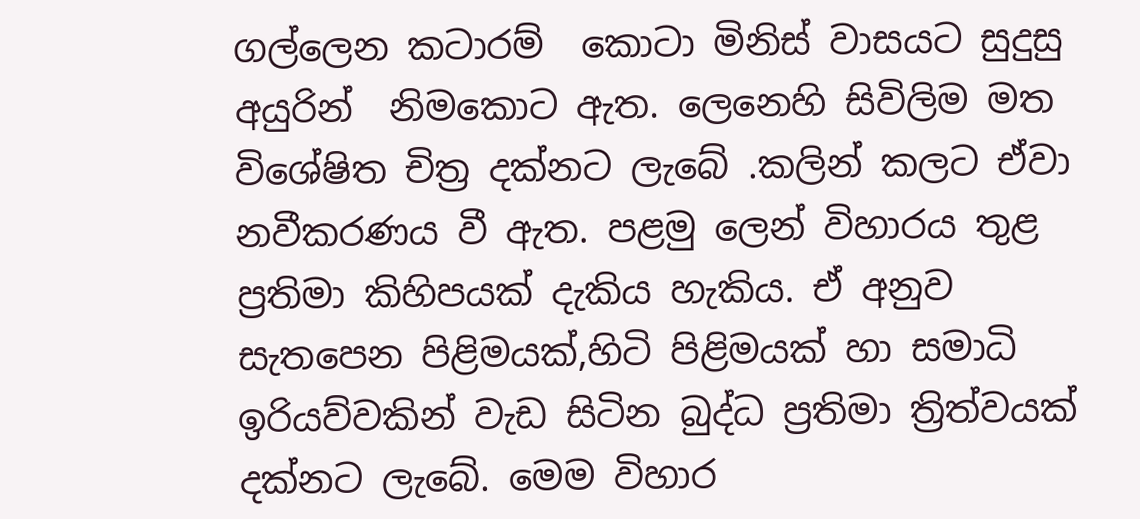ගල්ලෙන කටාරම්  කොටා මිනිස් වාසයට සුදුසු අයුරින්  නිමකොට ඇත. ලෙනෙහි සිවිලිම මත විශේෂිත චිත්‍ර දක්නට ලැබේ .කලින් කලට ඒවා නවීකරණය වී ඇත. පළමු ලෙන් විහාරය තුළ ප්‍රතිමා කිහිපයක් දැකිය හැකිය. ඒ අනුව සැතපෙන පිළිමයක්,හිටි පිළිමයක් හා සමාධි ඉරියව්වකින් වැඩ සිටින බුද්ධ ප්‍රතිමා ත්‍රිත්වයක් දක්නට ලැබේ. මෙම විහාර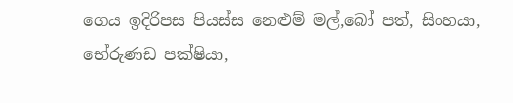ගෙය ඉදිරිපස පියස්ස නෙළුම් මල්,බෝ පත්, සිංහයා, භේරුණඩ පක්ෂියා,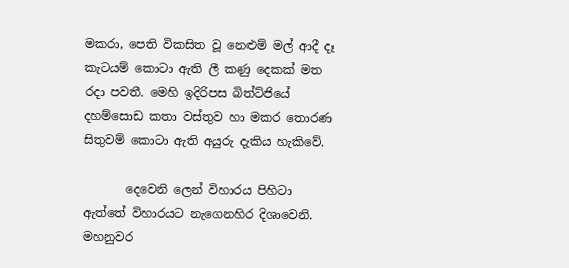මකරා, පෙති විකසිත වූ නෙළුම් මල් ආදී දෑ කැටයම් කොටා ඇති ලී කණු දෙකක් මත රදා පවතී. මෙහි ඉදිරිපස බිත්ට්ජියේ දහම්සොඩ කතා වස්තුව හා මකර තොරණ සිතුවම් කොටා ඇති අයුරු දැකිය හැකිවේ.

       දෙවෙනි ලෙන් විහාරය පිහිටා ඇත්තේ විහාරයට නැගෙනහිර දිශාවෙනි. මහනුවර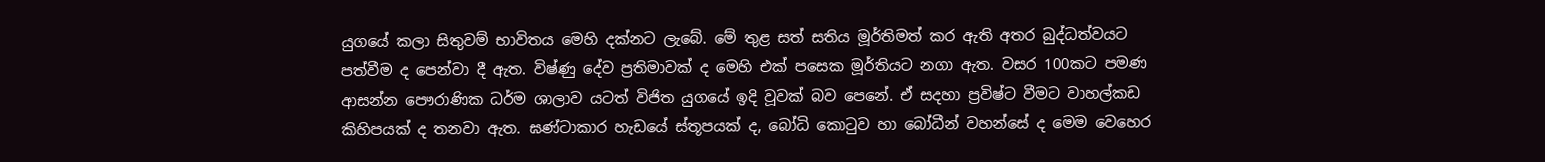යුගයේ කලා සිතුවම් භාවිතය මෙහි දක්නට ලැබේ. මේ තුළ සත් සතිය මූර්තිමත් කර ඇති අතර බුද්ධත්වයට පත්වීම ද පෙන්වා දී ඇත. විෂ්ණු දේව ප්‍රතිමාවක් ද මෙහි එක් පසෙක මූර්තියට නගා ඇත. වසර 100කට පමණ ආසන්න පෞරාණික ධර්ම ශාලාව යටත් විජිත යුගයේ ඉදි වූවක් බව පෙනේ. ඒ සදහා ප්‍රවිෂ්ට වීමට වාහල්කඩ කිහිපයක් ද තනවා ඇත. ඝණ්ටාකාර හැඩයේ ස්තූපයක් ද, බෝධි කොටුව හා බෝධීන් වහන්සේ ද මෙම වෙහෙර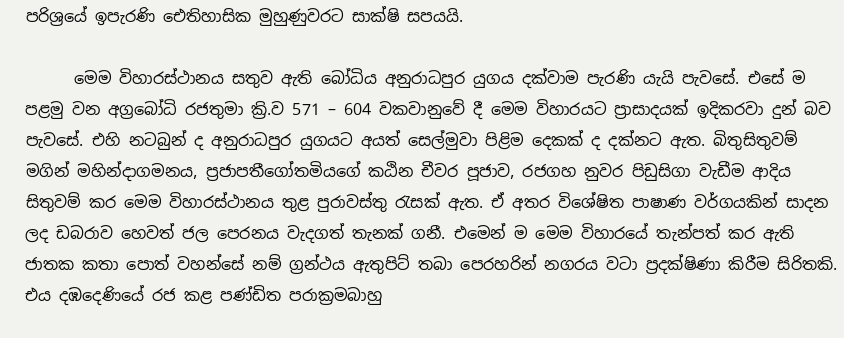පරිශ්‍රයේ ඉපැරණි ඓතිහාසික මුහුණුවරට සාක්ෂි සපයයි.

      මෙම විහාරස්ථානය සතුව ඇති බෝධිය අනුරාධපුර යුගය දක්වාම පැරණි යැයි පැවසේ. එසේ ම පළමු වන අග්‍රබෝධි රජතුමා ක්‍රි.ව 571 – 604 වකවානුවේ දී මෙම විහාරයට ප්‍රාසාදයක් ඉදිකරවා දුන් බව පැවසේ. එහි නටබුන් ද අනුරාධපුර යුගයට අයත් සෙල්මුවා පිළිම දෙකක් ද දක්නට ඇත. බිතුසිතුවම් මගින් මහින්දාගමනය, ප්‍රජාපතීගෝතමියගේ කඨින චීවර පූජාව, රජගහ නුවර පිඩුසිගා වැඩීම ආදිය සිතුවම් කර මෙම විහාරස්ථානය තුළ පුරාවස්තු රැසක් ඇත. ඒ අතර විශේෂිත පාෂාණ වර්ගයකින් සාදන ලද ඩබරාව හෙවත් ජල පෙරනය වැදගත් තැනක් ගනී. එමෙන් ම මෙම විහාරයේ තැන්පත් කර ඇති ජාතක කතා පොත් වහන්සේ නම් ග්‍රන්ථය ඇතුපිට් තබා පෙරහරින් නගරය වටා ප්‍රදක්ෂිණා කිරීම සිරිතකි. එය දඹදෙණියේ රජ කළ පණ්ඩිත පරාක්‍රමබාහු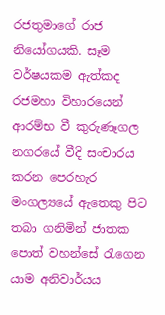රජතුමාගේ රාජ නියෝගයකි. සෑම වර්ෂයකම ඇත්කද රජමහා විහාරයෙන් ආරම්භ වී කුරුණෑගල නගරයේ වීදි සංචාරය කරන පෙරහැර මංගල්‍යයේ ඇතෙකු පිට තබා ගනිමින් ජාතක පොත් වහන්සේ රැගෙන යාම අනිවාර්යය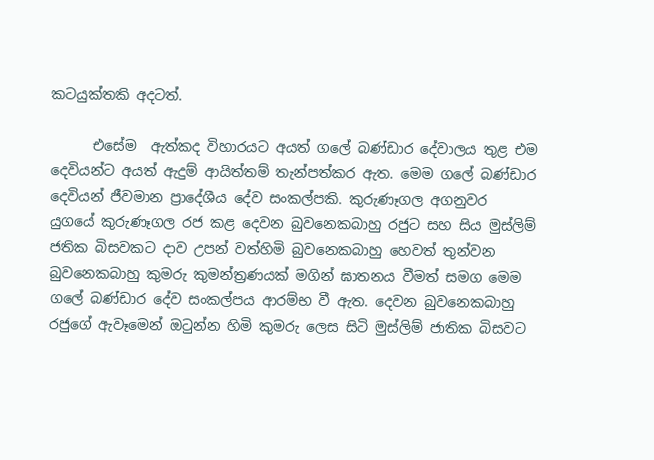කටයුක්තකි අදටත්.

      එසේම  ඇත්කද විහාරයට අයත් ගලේ බණ්ඩාර දේවාලය තුළ එම දෙවියන්ට අයත් ඇදුම් ආයිත්තම් තැන්පත්කර ඇත. මෙම ගලේ බණ්ඩාර දෙවියන් ජීවමාන ප්‍රාදේශීය දේව සංකල්පකි. කුරුණෑගල අගනුවර යුගයේ කුරුණෑගල රජ කළ දෙවන බුවනෙකබාහු රජුට සහ සිය මුස්ලිම් ජතික බිසවකට දාව උපන් වත්හිමි බුවනෙකබාහු හෙවත් තුන්වන බුවනෙකබාහු කුමරු කුමන්ත්‍රණයක් මගින් ඝාතනය වීමත් සමග මෙම ගලේ බණ්ඩාර දේව සංකල්පය ආරම්භ වී ඇත. දෙවන බුවනෙකබාහු රජුගේ ඇවෑමෙන් ඔටුන්න හිමි කුමරු ලෙස සිටි මුස්ලිම් ජාතික බිසවට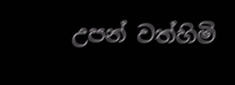උපන් වත්හිමි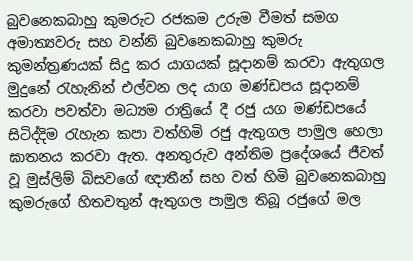බුවනෙකබාහු කුමරුට රජකම උරුම වීමත් සමග අමාත්‍යවරු සහ වන්නි බුවනෙකබාහු කුමරු කුමන්ත්‍රණයක් සිදු කර යාගයක් සූදානම් කරවා ඇතුගල මුදුනේ රැහැනින් එල්වන ලද යාග මණ්ඩපය සූදානම් කරවා පවත්වා මධ්‍යම රාත්‍රියේ දී රජු යග මණ්ඩපයේ සිටිද්දිම රැහැන කපා වත්හිමි රජු ඇතුගල පාමුල හෙලා ඝාතනය කරවා ඇත. අනතුරුව අන්තිම ප්‍රදේශයේ ජීවත් වූ මුස්ලිම් බිසවගේ ඥාතීන් සහ වත් හිමි බුවනෙකබාහු කුමරුගේ හිතවතුන් ඇතුගල පාමුල තිබූ රජුගේ මල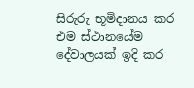සිරුරු භූමිදානය කර එම ස්ථානයේම දේවාලයක් ඉදි කර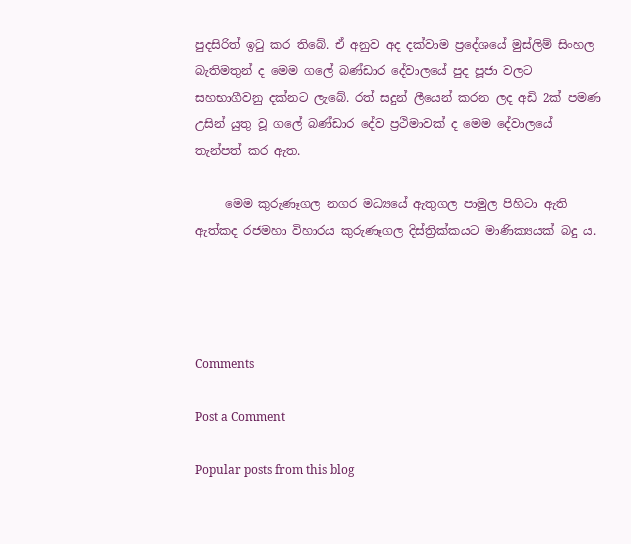පුදසිරිත් ඉටු කර තිබේ. ඒ අනුව අද දක්වාම ප්‍රදේශයේ මුස්ලිම් සිංහල බැතිමතුන් ද මෙම ගලේ බණ්ඩාර දේවාලයේ පුද පූජා වලට සහභාගීවනු දක්නට ලැබේ. රත් සදුන් ලීයෙන් කරන ලද අඩි 2ක් පමණ උසින් යුතු වූ ගලේ බණ්ඩාර දේව ප්‍රථිමාවක් ද මෙම දේවාලයේ තැන්පත් කර ඇත.

     මෙම කුරුණෑගල නගර මධ්‍යයේ ඇතුගල පාමුල පිහිටා ඇති ඇත්කද රජමහා විහාරය කුරුණෑගල දිස්ත්‍රික්කයට මාණික්‍යයක් බදු ය.




Comments

Post a Comment

Popular posts from this blog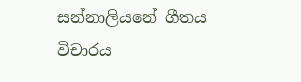සන්නාලියනේ ගීතය විචාරය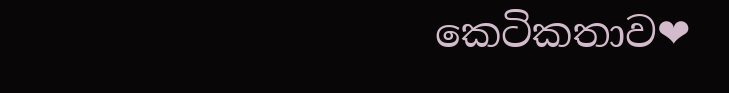කෙටිකතාව❤